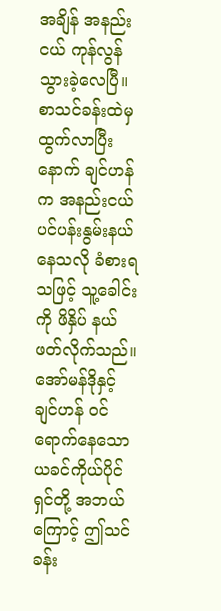အချိန် အနည်းငယ် ကုန်လွန်သွားခဲ့လေပြီ။
စာသင်ခန်းထဲမှ ထွက်လာပြီးနောက် ချင်ဟန်က အနည်းငယ် ပင်ပန်းနွမ်းနယ်နေသလို ခံစားရသဖြင့် သူ့ခေါင်းကို ဖိနှိပ် နယ်ဖတ်လိုက်သည်။
အော်မန်ဒိုနှင့် ချင်ဟန် ဝင်ရောက်နေသော ယခင်ကိုယ်ပိုင်ရှင်တို့ အဘယ်ကြောင့် ဤသင်ခန်း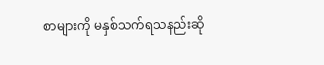စာများကို မနှစ်သက်ရသနည်းဆို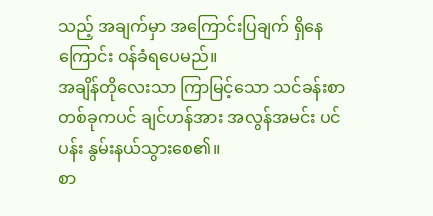သည့် အချက်မှာ အကြောင်းပြချက် ရှိနေကြောင်း ဝန်ခံရပေမည်။
အချိန်တိုလေးသာ ကြာမြင့်သော သင်ခန်းစာ တစ်ခုကပင် ချင်ဟန်အား အလွန်အမင်း ပင်ပန်း နွမ်းနယ်သွားစေ၏။
စာ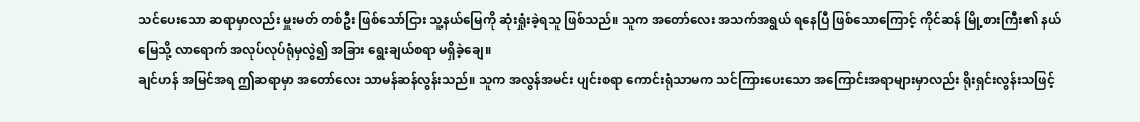သင်ပေးသော ဆရာမှာလည်း မှူးမတ် တစ်ဦး ဖြစ်သော်ငြား သူ့နယ်မြေကို ဆုံးရှုံးခဲ့ရသူ ဖြစ်သည်။ သူက အတော်လေး အသက်အရွယ် ရနေပြီ ဖြစ်သောကြောင့် ကိုင်ဆန် မြို့စားကြီး၏ နယ်မြေသို့ လာရောက် အလုပ်လုပ်ရုံမှလွဲ၍ အခြား ရွေးချယ်စရာ မရှိခဲ့ချေ။
ချင်ဟန် အမြင်အရ ဤဆရာမှာ အတော်လေး သာမန်ဆန်လွန်းသည်။ သူက အလွန်အမင်း ပျင်းစရာ ကောင်းရုံသာမက သင်ကြားပေးသော အကြောင်းအရာများမှာလည်း ရိုးရှင်းလွန်းသဖြင့်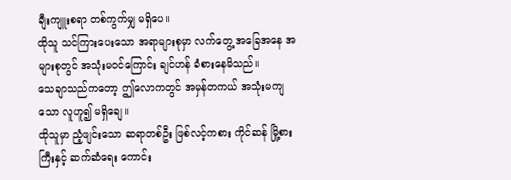ချီးကျူးစရာ တစ်ကွက်မျှ မရှိပေ။
ထိုသူ သင်ကြားပေးသော အရာများစုမှာ လက်တွေ့ အခြေအနေ အများစုတွင် အသုံးမဝင်ကြောင်း ချင်ဟန် ခံစားနေမိသည်။
သေချာသည်ကတော့ ဤလောကတွင် အမှန်တကယ် အသုံးမကျသော လူဟူ၍ မရှိချေ။
ထိုသူမှာ ညံ့ဖျင်းသော ဆရာတစ်ဦး ဖြစ်လင့်ကစား ကိုင်ဆန် မြို့စားကြီးနှင့် ဆက်ဆံရေး ကောင်း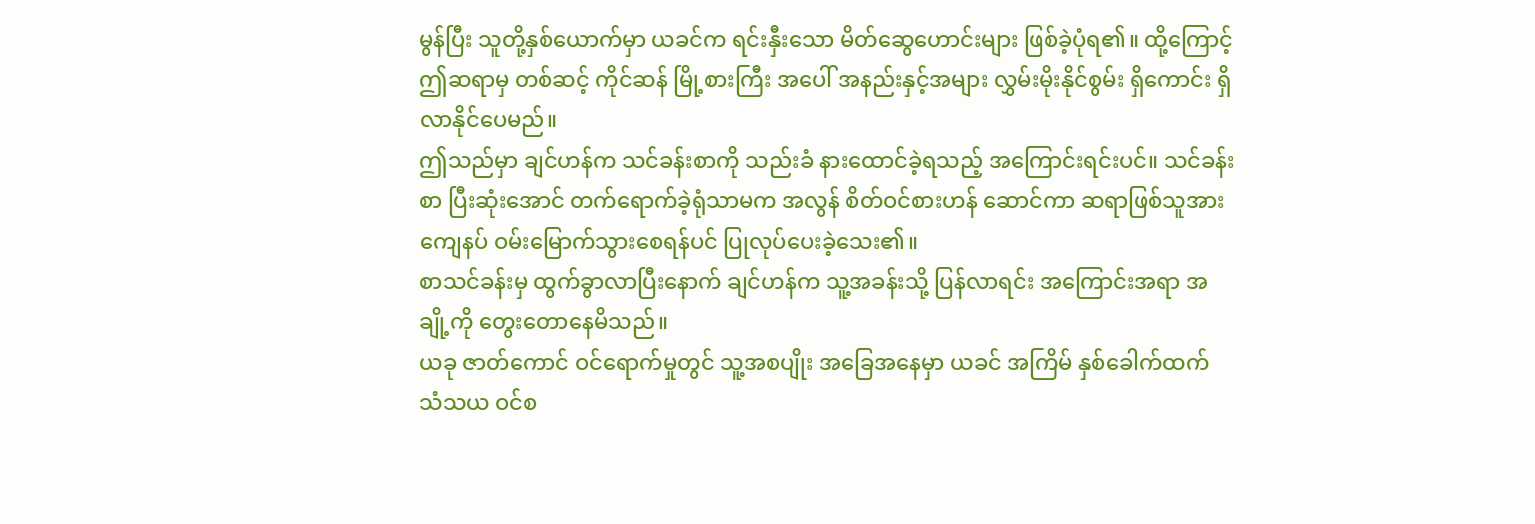မွန်ပြီး သူတို့နှစ်ယောက်မှာ ယခင်က ရင်းနှီးသော မိတ်ဆွေဟောင်းများ ဖြစ်ခဲ့ပုံရ၏။ ထို့ကြောင့် ဤဆရာမှ တစ်ဆင့် ကိုင်ဆန် မြို့စားကြီး အပေါ် အနည်းနှင့်အများ လွှမ်းမိုးနိုင်စွမ်း ရှိကောင်း ရှိလာနိုင်ပေမည်။
ဤသည်မှာ ချင်ဟန်က သင်ခန်းစာကို သည်းခံ နားထောင်ခဲ့ရသည့် အကြောင်းရင်းပင်။ သင်ခန်းစာ ပြီးဆုံးအောင် တက်ရောက်ခဲ့ရုံသာမက အလွန် စိတ်ဝင်စားဟန် ဆောင်ကာ ဆရာဖြစ်သူအား ကျေနပ် ဝမ်းမြောက်သွားစေရန်ပင် ပြုလုပ်ပေးခဲ့သေး၏။
စာသင်ခန်းမှ ထွက်ခွာလာပြီးနောက် ချင်ဟန်က သူ့အခန်းသို့ ပြန်လာရင်း အကြောင်းအရာ အချို့ကို တွေးတောနေမိသည်။
ယခု ဇာတ်ကောင် ဝင်ရောက်မှုတွင် သူ့အစပျိုး အခြေအနေမှာ ယခင် အကြိမ် နှစ်ခေါက်ထက် သံသယ ဝင်စ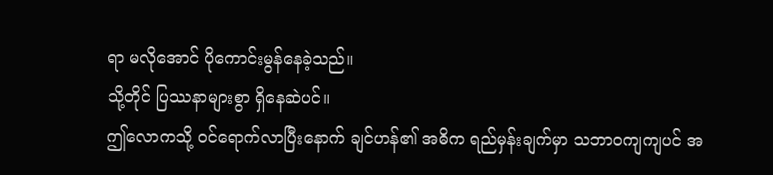ရာ မလိုအောင် ပိုကောင်းမွန်နေခဲ့သည်။
သို့တိုင် ပြဿနာများစွာ ရှိနေဆဲပင်။
ဤလောကသို့ ဝင်ရောက်လာပြီးနောက် ချင်ဟန်၏ အဓိက ရည်မှန်းချက်မှာ သဘာဝကျကျပင် အ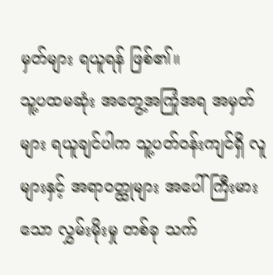မှတ်များ ရယူရန် ဖြစ်၏။
သူ့ပထမဆုံး အတွေ့အကြုံအရ အမှတ်များ ရယူချင်ပါက သူ့ပတ်ဝန်းကျင်ရှိ လူများနှင့် အရာဝတ္ထုများ အပေါ် ကြီးမားသော လွှမ်းမိုးမှု တစ်ခု သက်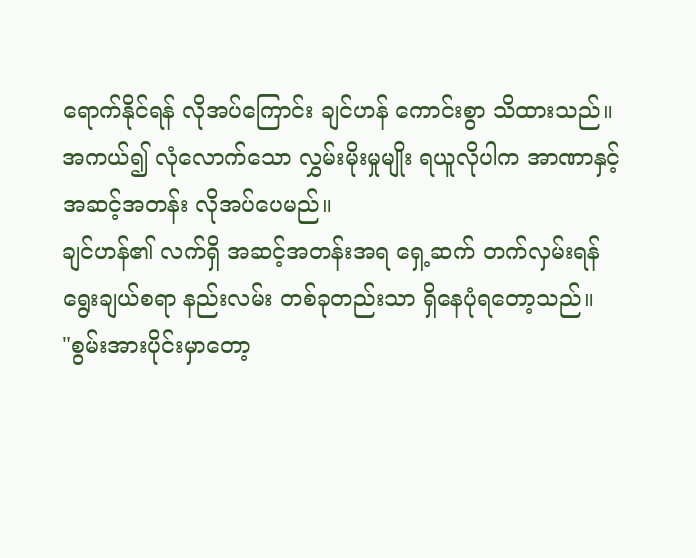ရောက်နိုင်ရန် လိုအပ်ကြောင်း ချင်ဟန် ကောင်းစွာ သိထားသည်။
အကယ်၍ လုံလောက်သော လွှမ်းမိုးမှုမျိုး ရယူလိုပါက အာဏာနှင့် အဆင့်အတန်း လိုအပ်ပေမည်။
ချင်ဟန်၏ လက်ရှိ အဆင့်အတန်းအရ ရှေ့ဆက် တက်လှမ်းရန် ရွေးချယ်စရာ နည်းလမ်း တစ်ခုတည်းသာ ရှိနေပုံရတော့သည်။
"စွမ်းအားပိုင်းမှာတော့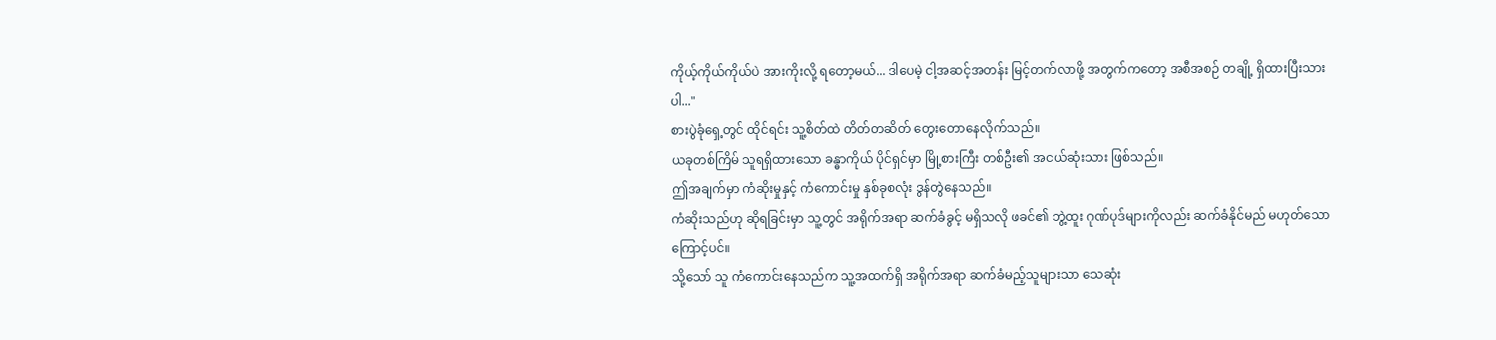ကိုယ့်ကိုယ်ကိုယ်ပဲ အားကိုးလို့ ရတော့မယ်... ဒါပေမဲ့ ငါ့အဆင့်အတန်း မြင့်တက်လာဖို့ အတွက်ကတော့ အစီအစဉ် တချို့ ရှိထားပြီးသားပါ..."
စားပွဲခုံရှေ့တွင် ထိုင်ရင်း သူ့စိတ်ထဲ တိတ်တဆိတ် တွေးတောနေလိုက်သည်။
ယခုတစ်ကြိမ် သူရရှိထားသော ခန္ဓာကိုယ် ပိုင်ရှင်မှာ မြို့စားကြီး တစ်ဦး၏ အငယ်ဆုံးသား ဖြစ်သည်။
ဤအချက်မှာ ကံဆိုးမှုနှင့် ကံကောင်းမှု နှစ်ခုစလုံး ဒွန်တွဲနေသည်။
ကံဆိုးသည်ဟု ဆိုရခြင်းမှာ သူ့တွင် အရိုက်အရာ ဆက်ခံခွင့် မရှိသလို ဖခင်၏ ဘွဲ့ထူး ဂုဏ်ပုဒ်များကိုလည်း ဆက်ခံနိုင်မည် မဟုတ်သောကြောင့်ပင်။
သို့သော် သူ ကံကောင်းနေသည်က သူ့အထက်ရှိ အရိုက်အရာ ဆက်ခံမည့်သူများသာ သေဆုံး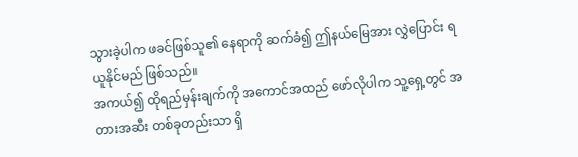သွားခဲ့ပါက ဖခင်ဖြစ်သူ၏ နေရာကို ဆက်ခံ၍ ဤနယ်မြေအား လွှဲပြောင်း ရယူနိုင်မည် ဖြစ်သည်။
အကယ်၍ ထိုရည်မှန်းချက်ကို အကောင်အထည် ဖော်လိုပါက သူ့ရှေ့တွင် အတားအဆီး တစ်ခုတည်းသာ ရှိ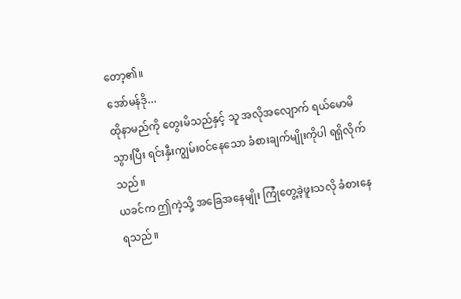တော့၏။
အော်မန်ဒို...
ထိုနာမည်ကို တွေးမိသည်နှင့် သူ အလိုအလျောက် ရယ်မောမိသွားပြီး ရင်းနှီးကျွမ်းဝင်နေသော ခံစားချက်မျိုးကိုပါ ရရှိလိုက်သည်။
ယခင်က ဤကဲ့သို့ အခြေအနေမျိုး ကြုံတွေ့ခဲ့ဖူးသလို ခံစားနေရသည်။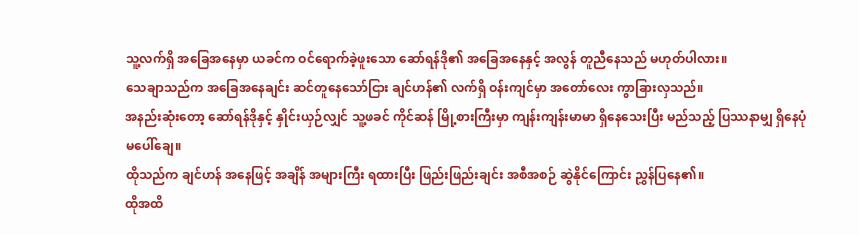သူ့လက်ရှိ အခြေအနေမှာ ယခင်က ဝင်ရောက်ခဲ့ဖူးသော ဆော်ရန်ဒို၏ အခြေအနေနှင့် အလွန် တူညီနေသည် မဟုတ်ပါလား။
သေချာသည်က အခြေအနေချင်း ဆင်တူနေသော်ငြား ချင်ဟန်၏ လက်ရှိ ဝန်းကျင်မှာ အတော်လေး ကွာခြားလှသည်။
အနည်းဆုံးတော့ ဆော်ရန်ဒိုနှင့် နှိုင်းယှဉ်လျှင် သူ့ဖခင် ကိုင်ဆန် မြို့စားကြီးမှာ ကျန်းကျန်းမာမာ ရှိနေသေးပြီး မည်သည့် ပြဿနာမျှ ရှိနေပုံ မပေါ်ချေ။
ထိုသည်က ချင်ဟန် အနေဖြင့် အချိန် အများကြီး ရထားပြီး ဖြည်းဖြည်းချင်း အစီအစဉ် ဆွဲနိုင်ကြောင်း ညွှန်ပြနေ၏။
ထိုအထိ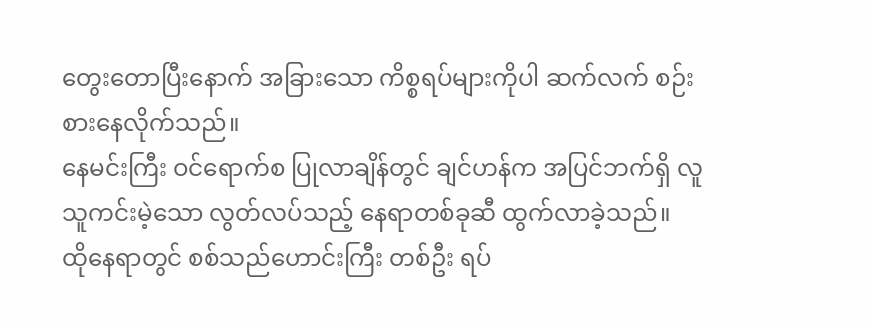တွေးတောပြီးနောက် အခြားသော ကိစ္စရပ်များကိုပါ ဆက်လက် စဉ်းစားနေလိုက်သည်။
နေမင်းကြီး ဝင်ရောက်စ ပြုလာချိန်တွင် ချင်ဟန်က အပြင်ဘက်ရှိ လူသူကင်းမဲ့သော လွတ်လပ်သည့် နေရာတစ်ခုဆီ ထွက်လာခဲ့သည်။
ထိုနေရာတွင် စစ်သည်ဟောင်းကြီး တစ်ဦး ရပ်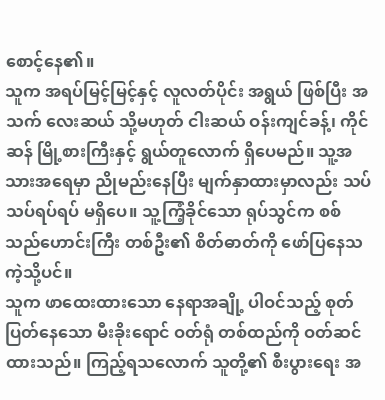စောင့်နေ၏။
သူက အရပ်မြင့်မြင့်နှင့် လူလတ်ပိုင်း အရွယ် ဖြစ်ပြီး အသက် လေးဆယ် သို့မဟုတ် ငါးဆယ် ဝန်းကျင်ခန့်၊ ကိုင်ဆန် မြို့စားကြီးနှင့် ရွယ်တူလောက် ရှိပေမည်။ သူ့အသားအရေမှာ ညိုမည်းနေပြီး မျက်နှာထားမှာလည်း သပ်သပ်ရပ်ရပ် မရှိပေ။ သူ့ကြံ့ခိုင်သော ရုပ်သွင်က စစ်သည်ဟောင်းကြီး တစ်ဦး၏ စိတ်ဓာတ်ကို ဖော်ပြနေသကဲ့သို့ပင်။
သူက ဖာထေးထားသော နေရာအချို့ ပါဝင်သည့် စုတ်ပြတ်နေသော မီးခိုးရောင် ဝတ်ရုံ တစ်ထည်ကို ဝတ်ဆင်ထားသည်။ ကြည့်ရသလောက် သူတို့၏ စီးပွားရေး အ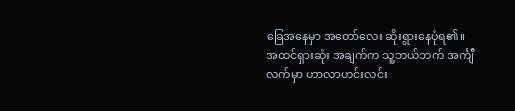ခြေအနေမှာ အတော်လေး ဆိုးရွားနေပုံရ၏။
အထင်ရှားဆုံး အချက်က သူ့ဘယ်ဘက် အင်္ကျီလက်မှာ ဟာလာဟင်းလင်း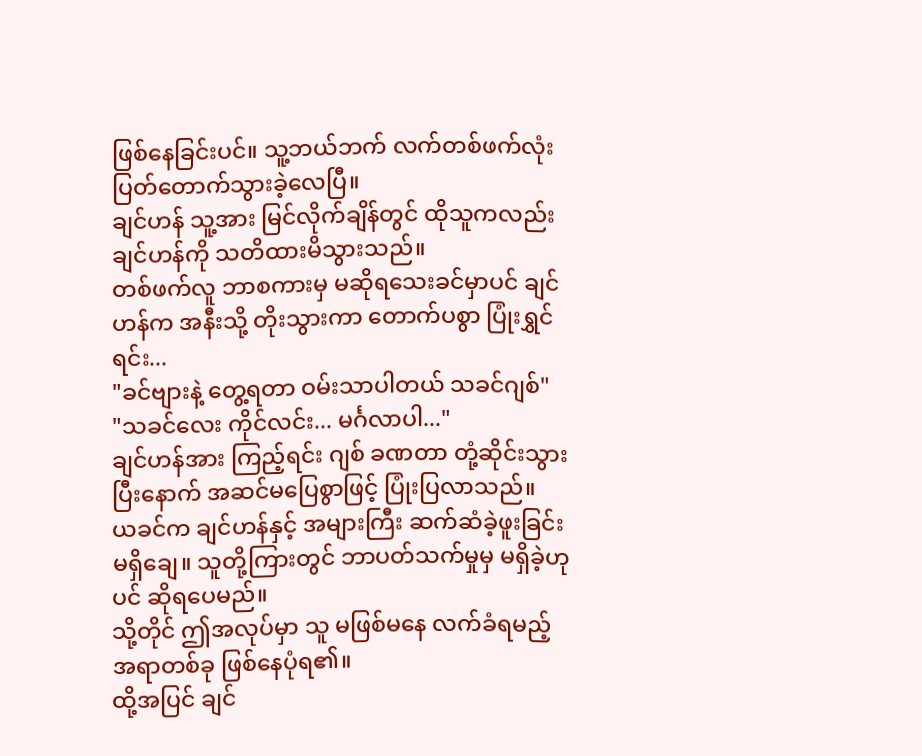ဖြစ်နေခြင်းပင်။ သူ့ဘယ်ဘက် လက်တစ်ဖက်လုံး ပြတ်တောက်သွားခဲ့လေပြီ။
ချင်ဟန် သူ့အား မြင်လိုက်ချိန်တွင် ထိုသူကလည်း ချင်ဟန်ကို သတိထားမိသွားသည်။
တစ်ဖက်လူ ဘာစကားမှ မဆိုရသေးခင်မှာပင် ချင်ဟန်က အနီးသို့ တိုးသွားကာ တောက်ပစွာ ပြုံးရွှင်ရင်း...
"ခင်ဗျားနဲ့ တွေ့ရတာ ဝမ်းသာပါတယ် သခင်ဂျစ်"
"သခင်လေး ကိုင်လင်း... မင်္ဂလာပါ..."
ချင်ဟန်အား ကြည့်ရင်း ဂျစ် ခဏတာ တုံ့ဆိုင်းသွားပြီးနောက် အဆင်မပြေစွာဖြင့် ပြုံးပြလာသည်။
ယခင်က ချင်ဟန်နှင့် အများကြီး ဆက်ဆံခဲ့ဖူးခြင်း မရှိချေ။ သူတို့ကြားတွင် ဘာပတ်သက်မှုမှ မရှိခဲ့ဟုပင် ဆိုရပေမည်။
သို့တိုင် ဤအလုပ်မှာ သူ မဖြစ်မနေ လက်ခံရမည့် အရာတစ်ခု ဖြစ်နေပုံရ၏။
ထို့အပြင် ချင်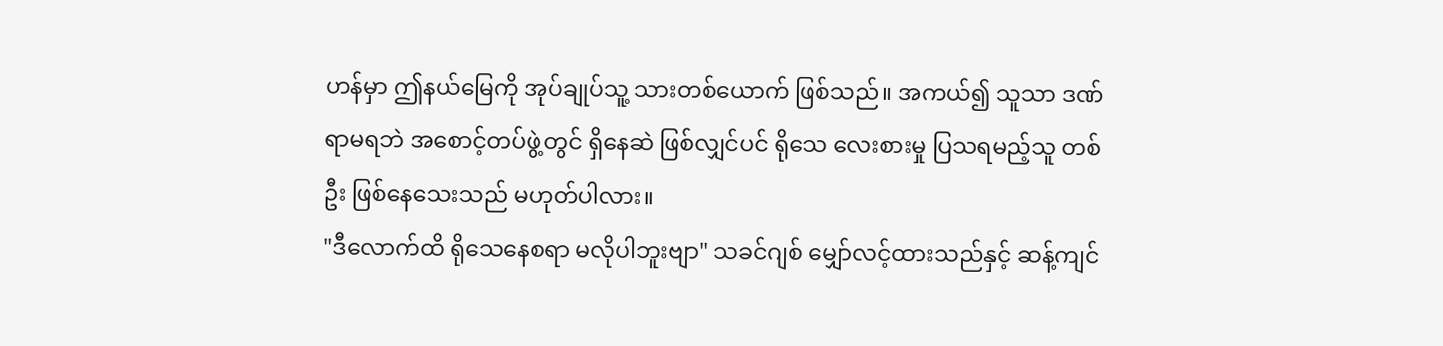ဟန်မှာ ဤနယ်မြေကို အုပ်ချုပ်သူ့ သားတစ်ယောက် ဖြစ်သည်။ အကယ်၍ သူသာ ဒဏ်ရာမရဘဲ အစောင့်တပ်ဖွဲ့တွင် ရှိနေဆဲ ဖြစ်လျှင်ပင် ရိုသေ လေးစားမှု ပြသရမည့်သူ တစ်ဦး ဖြစ်နေသေးသည် မဟုတ်ပါလား။
"ဒီလောက်ထိ ရိုသေနေစရာ မလိုပါဘူးဗျာ" သခင်ဂျစ် မျှော်လင့်ထားသည်နှင့် ဆန့်ကျင်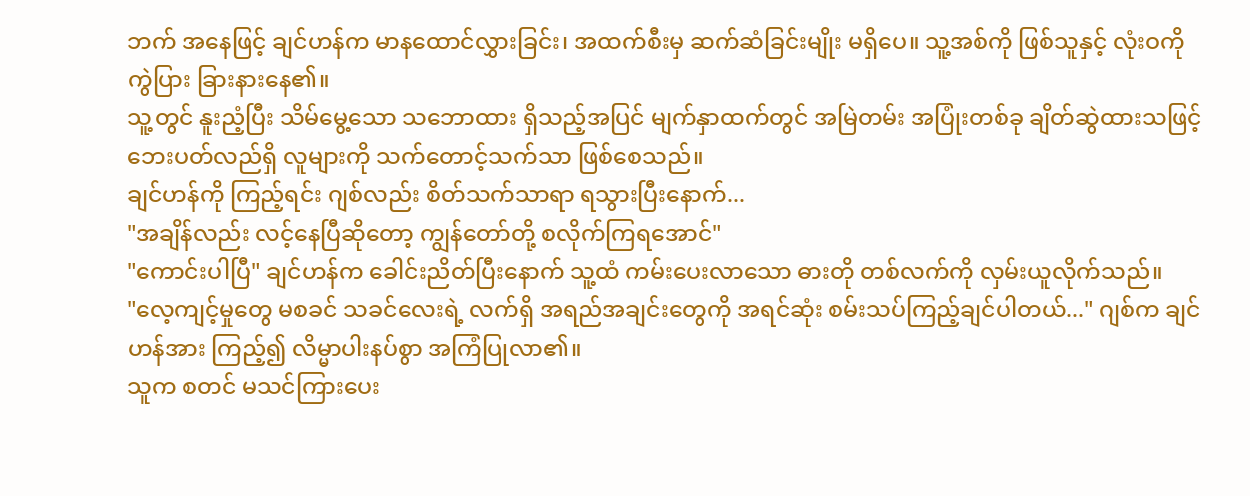ဘက် အနေဖြင့် ချင်ဟန်က မာနထောင်လွှားခြင်း၊ အထက်စီးမှ ဆက်ဆံခြင်းမျိုး မရှိပေ။ သူ့အစ်ကို ဖြစ်သူနှင့် လုံးဝကို ကွဲပြား ခြားနားနေ၏။
သူ့တွင် နူးညံ့ပြီး သိမ်မွေ့သော သဘောထား ရှိသည့်အပြင် မျက်နှာထက်တွင် အမြဲတမ်း အပြုံးတစ်ခု ချိတ်ဆွဲထားသဖြင့် ဘေးပတ်လည်ရှိ လူများကို သက်တောင့်သက်သာ ဖြစ်စေသည်။
ချင်ဟန်ကို ကြည့်ရင်း ဂျစ်လည်း စိတ်သက်သာရာ ရသွားပြီးနောက်...
"အချိန်လည်း လင့်နေပြီဆိုတော့ ကျွန်တော်တို့ စလိုက်ကြရအောင်"
"ကောင်းပါပြီ" ချင်ဟန်က ခေါင်းညိတ်ပြီးနောက် သူ့ထံ ကမ်းပေးလာသော ဓားတို တစ်လက်ကို လှမ်းယူလိုက်သည်။
"လေ့ကျင့်မှုတွေ မစခင် သခင်လေးရဲ့ လက်ရှိ အရည်အချင်းတွေကို အရင်ဆုံး စမ်းသပ်ကြည့်ချင်ပါတယ်..." ဂျစ်က ချင်ဟန်အား ကြည့်၍ လိမ္မာပါးနပ်စွာ အကြံပြုလာ၏။
သူက စတင် မသင်ကြားပေး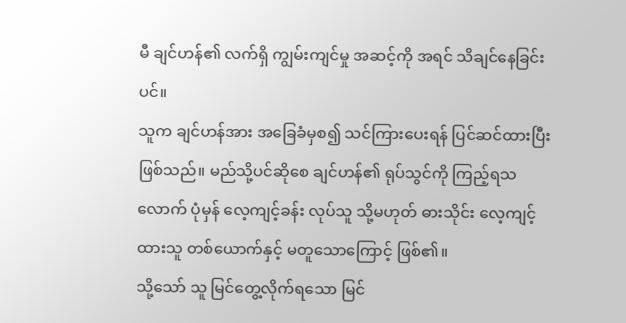မီ ချင်ဟန်၏ လက်ရှိ ကျွမ်းကျင်မှု အဆင့်ကို အရင် သိချင်နေခြင်းပင်။
သူက ချင်ဟန်အား အခြေခံမှစ၍ သင်ကြားပေးရန် ပြင်ဆင်ထားပြီး ဖြစ်သည်။ မည်သို့ပင်ဆိုစေ ချင်ဟန်၏ ရုပ်သွင်ကို ကြည့်ရသလောက် ပုံမှန် လေ့ကျင့်ခန်း လုပ်သူ သို့မဟုတ် ဓားသိုင်း လေ့ကျင့်ထားသူ တစ်ယောက်နှင့် မတူသောကြောင့် ဖြစ်၏။
သို့သော် သူ မြင်တွေ့လိုက်ရသော မြင်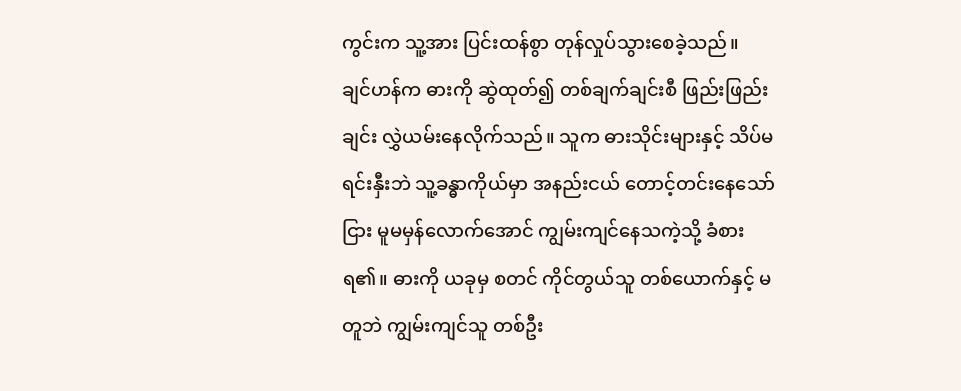ကွင်းက သူ့အား ပြင်းထန်စွာ တုန်လှုပ်သွားစေခဲ့သည်။
ချင်ဟန်က ဓားကို ဆွဲထုတ်၍ တစ်ချက်ချင်းစီ ဖြည်းဖြည်းချင်း လွှဲယမ်းနေလိုက်သည်။ သူက ဓားသိုင်းများနှင့် သိပ်မရင်းနှီးဘဲ သူ့ခန္ဓာကိုယ်မှာ အနည်းငယ် တောင့်တင်းနေသော်ငြား မူမမှန်လောက်အောင် ကျွမ်းကျင်နေသကဲ့သို့ ခံစားရ၏။ ဓားကို ယခုမှ စတင် ကိုင်တွယ်သူ တစ်ယောက်နှင့် မတူဘဲ ကျွမ်းကျင်သူ တစ်ဦး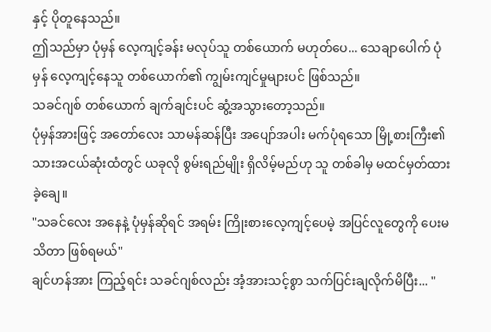နှင့် ပိုတူနေသည်။
ဤသည်မှာ ပုံမှန် လေ့ကျင့်ခန်း မလုပ်သူ တစ်ယောက် မဟုတ်ပေ... သေချာပေါက် ပုံမှန် လေ့ကျင့်နေသူ တစ်ယောက်၏ ကျွမ်းကျင်မှုများပင် ဖြစ်သည်။
သခင်ဂျစ် တစ်ယောက် ချက်ချင်းပင် ဆွံ့အသွားတော့သည်။
ပုံမှန်အားဖြင့် အတော်လေး သာမန်ဆန်ပြီး အပျော်အပါး မက်ပုံရသော မြို့စားကြီး၏ သားအငယ်ဆုံးထံတွင် ယခုလို စွမ်းရည်မျိုး ရှိလိမ့်မည်ဟု သူ တစ်ခါမှ မထင်မှတ်ထားခဲ့ချေ။
"သခင်လေး အနေနဲ့ ပုံမှန်ဆိုရင် အရမ်း ကြိုးစားလေ့ကျင့်ပေမဲ့ အပြင်လူတွေကို ပေးမသိတာ ဖြစ်ရမယ်"
ချင်ဟန်အား ကြည့်ရင်း သခင်ဂျစ်လည်း အံ့အားသင့်စွာ သက်ပြင်းချလိုက်မိပြီး... "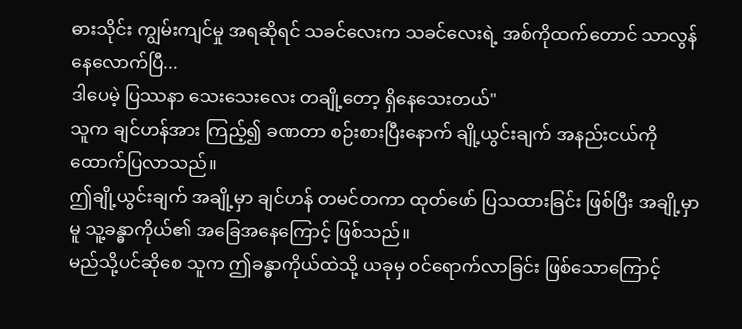ဓားသိုင်း ကျွမ်းကျင်မှု အရဆိုရင် သခင်လေးက သခင်လေးရဲ့ အစ်ကိုထက်တောင် သာလွန်နေလောက်ပြီ...
ဒါပေမဲ့ ပြဿနာ သေးသေးလေး တချို့တော့ ရှိနေသေးတယ်"
သူက ချင်ဟန်အား ကြည့်၍ ခဏတာ စဉ်းစားပြီးနောက် ချို့ယွင်းချက် အနည်းငယ်ကို ထောက်ပြလာသည်။
ဤချို့ယွင်းချက် အချို့မှာ ချင်ဟန် တမင်တကာ ထုတ်ဖော် ပြသထားခြင်း ဖြစ်ပြီး အချို့မှာမူ သူ့ခန္ဓာကိုယ်၏ အခြေအနေကြောင့် ဖြစ်သည်။
မည်သို့ပင်ဆိုစေ သူက ဤခန္ဓာကိုယ်ထဲသို့ ယခုမှ ဝင်ရောက်လာခြင်း ဖြစ်သောကြောင့်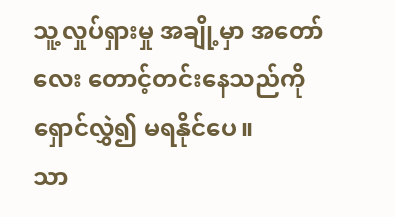သူ့လှုပ်ရှားမှု အချို့မှာ အတော်လေး တောင့်တင်းနေသည်ကို ရှောင်လွှဲ၍ မရနိုင်ပေ။
သာ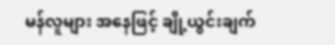မန်လူများ အနေဖြင့် ချို့ယွင်းချက်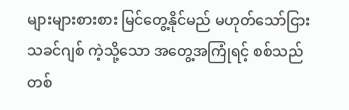များများစားစား မြင်တွေ့နိုင်မည် မဟုတ်သော်ငြား သခင်ဂျစ် ကဲ့သို့သော အတွေ့အကြုံရင့် စစ်သည် တစ်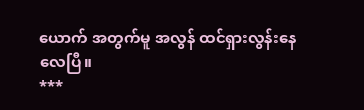ယောက် အတွက်မူ အလွန် ထင်ရှားလွန်းနေလေပြီ။
***